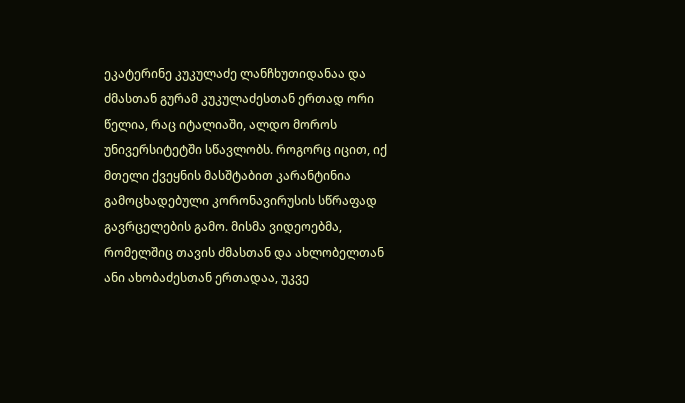ეკატერინე კუკულაძე ლანჩხუთიდანაა და ძმასთან გურამ კუკულაძესთან ერთად ორი წელია, რაც იტალიაში, ალდო მოროს უნივერსიტეტში სწავლობს. როგორც იცით, იქ მთელი ქვეყნის მასშტაბით კარანტინია გამოცხადებული კორონავირუსის სწრაფად გავრცელების გამო. მისმა ვიდეოებმა, რომელშიც თავის ძმასთან და ახლობელთან ანი ახობაძესთან ერთადაა, უკვე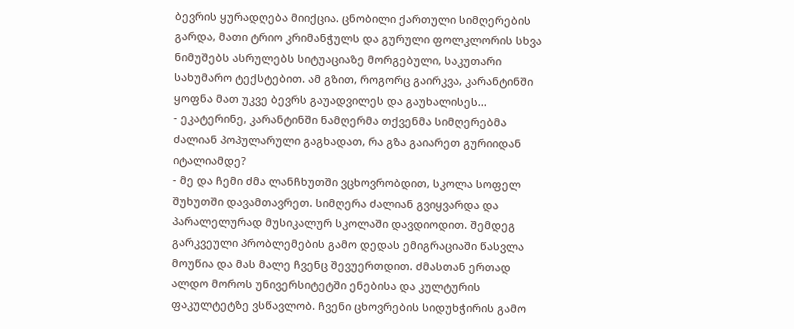ბევრის ყურადღება მიიქცია. ცნობილი ქართული სიმღერების გარდა, მათი ტრიო კრიმანჭულს და გურული ფოლკლორის სხვა ნიმუშებს ასრულებს სიტუაციაზე მორგებული, საკუთარი სახუმარო ტექსტებით. ამ გზით, როგორც გაირკვა, კარანტინში ყოფნა მათ უკვე ბევრს გაუადვილეს და გაუხალისეს...
- ეკატერინე, კარანტინში ნამღერმა თქვენმა სიმღერებმა ძალიან პოპულარული გაგხადათ, რა გზა გაიარეთ გურიიდან იტალიამდე?
- მე და ჩემი ძმა ლანჩხუთში ვცხოვრობდით, სკოლა სოფელ შუხუთში დავამთავრეთ. სიმღერა ძალიან გვიყვარდა და პარალელურად მუსიკალურ სკოლაში დავდიოდით. შემდეგ გარკვეული პრობლემების გამო დედას ემიგრაციაში წასვლა მოუწია და მას მალე ჩვენც შევუერთდით. ძმასთან ერთად ალდო მოროს უნივერსიტეტში ენებისა და კულტურის ფაკულტეტზე ვსწავლობ. ჩვენი ცხოვრების სიდუხჭირის გამო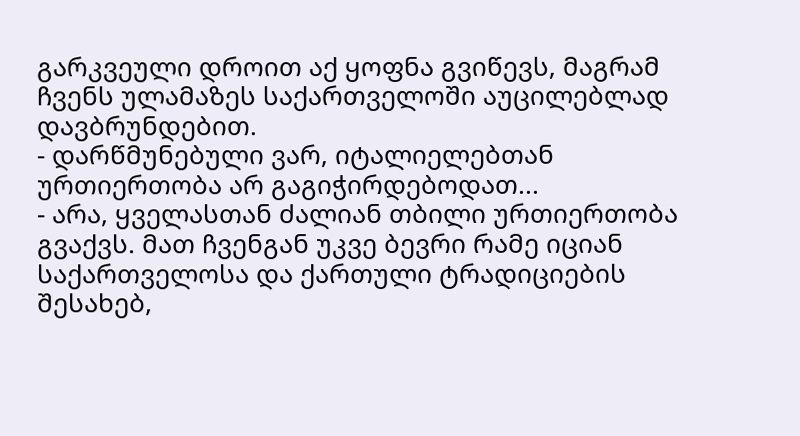გარკვეული დროით აქ ყოფნა გვიწევს, მაგრამ ჩვენს ულამაზეს საქართველოში აუცილებლად დავბრუნდებით.
- დარწმუნებული ვარ, იტალიელებთან ურთიერთობა არ გაგიჭირდებოდათ...
- არა, ყველასთან ძალიან თბილი ურთიერთობა გვაქვს. მათ ჩვენგან უკვე ბევრი რამე იციან საქართველოსა და ქართული ტრადიციების შესახებ,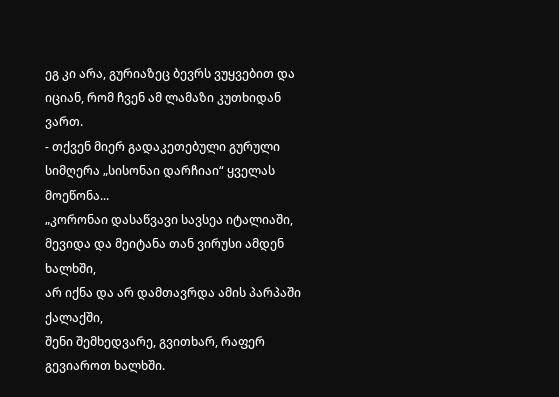ეგ კი არა, გურიაზეც ბევრს ვუყვებით და იციან, რომ ჩვენ ამ ლამაზი კუთხიდან ვართ.
- თქვენ მიერ გადაკეთებული გურული სიმღერა „სისონაი დარჩიაი“ ყველას მოეწონა...
„კორონაი დასაწვავი სავსეა იტალიაში,
მევიდა და მეიტანა თან ვირუსი ამდენ ხალხში,
არ იქნა და არ დამთავრდა ამის პარპაში ქალაქში,
შენი შემხედვარე, გვითხარ, რაფერ გევიაროთ ხალხში.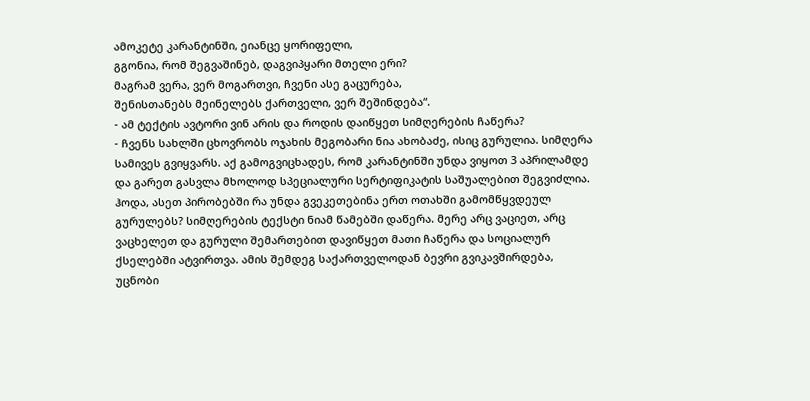ამოკეტე კარანტინში, ეიანცე ყორიფელი,
გგონია, რომ შეგვაშინებ, დაგვიპყარი მთელი ერი?
მაგრამ ვერა, ვერ მოგართვი, ჩვენი ასე გაცურება,
შენისთანებს მეინელებს ქართველი, ვერ შეშინდება“.
- ამ ტექტის ავტორი ვინ არის და როდის დაიწყეთ სიმღერების ჩაწერა?
- ჩვენს სახლში ცხოვრობს ოჯახის მეგობარი ნია ახობაძე, ისიც გურულია. სიმღერა სამივეს გვიყვარს. აქ გამოგვიცხადეს, რომ კარანტინში უნდა ვიყოთ 3 აპრილამდე და გარეთ გასვლა მხოლოდ სპეციალური სერტიფიკატის საშუალებით შეგვიძლია. ჰოდა, ასეთ პირობებში რა უნდა გვეკეთებინა ერთ ოთახში გამომწყვდეულ გურულებს? სიმღერების ტექსტი ნიამ წამებში დაწერა. მერე არც ვაციეთ, არც ვაცხელეთ და გურული შემართებით დავიწყეთ მათი ჩაწერა და სოციალურ ქსელებში ატვირთვა. ამის შემდეგ საქართველოდან ბევრი გვიკავშირდება, უცნობი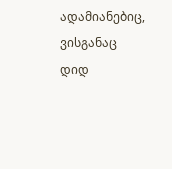ადამიანებიც, ვისგანაც დიდ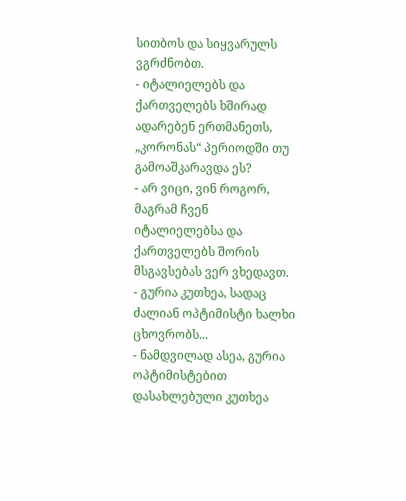სითბოს და სიყვარულს ვგრძნობთ.
- იტალიელებს და ქართველებს ხშირად ადარებენ ერთმანეთს, „კორონას“ პერიოდში თუ გამოაშკარავდა ეს?
- არ ვიცი, ვინ როგორ, მაგრამ ჩვენ იტალიელებსა და ქართველებს შორის მსგავსებას ვერ ვხედავთ.
- გურია კუთხეა, სადაც ძალიან ოპტიმისტი ხალხი ცხოვრობს...
- ნამდვილად ასეა, გურია ოპტიმისტებით დასახლებული კუთხეა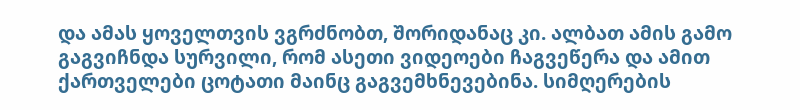და ამას ყოველთვის ვგრძნობთ, შორიდანაც კი. ალბათ ამის გამო გაგვიჩნდა სურვილი, რომ ასეთი ვიდეოები ჩაგვეწერა და ამით ქართველები ცოტათი მაინც გაგვემხნევებინა. სიმღერების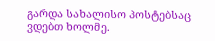გარდა სახალისო პოსტებსაც ვდებთ ხოლმე.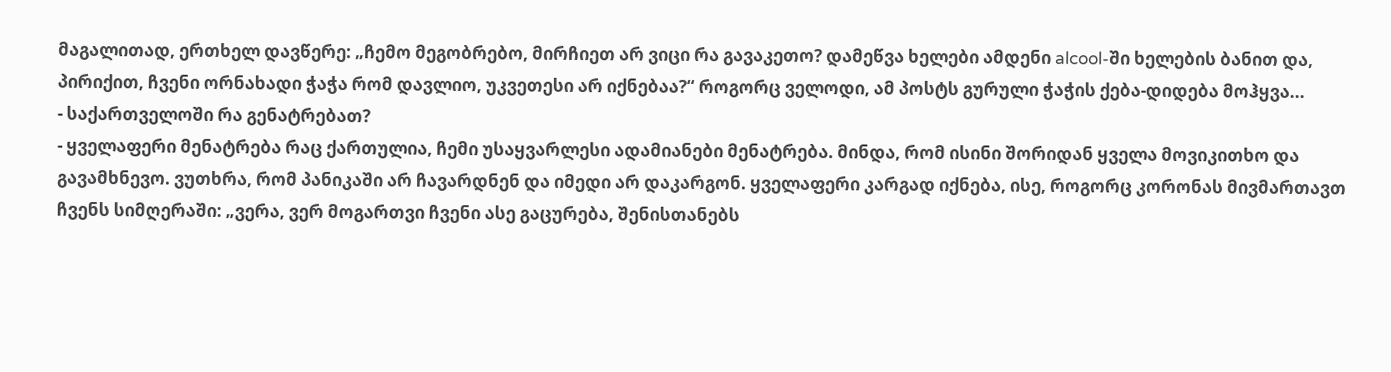მაგალითად, ერთხელ დავწერე: „ჩემო მეგობრებო, მირჩიეთ არ ვიცი რა გავაკეთო? დამეწვა ხელები ამდენი alcool-ში ხელების ბანით და, პირიქით, ჩვენი ორნახადი ჭაჭა რომ დავლიო, უკვეთესი არ იქნებაა?“ როგორც ველოდი, ამ პოსტს გურული ჭაჭის ქება-დიდება მოჰყვა...
- საქართველოში რა გენატრებათ?
- ყველაფერი მენატრება რაც ქართულია, ჩემი უსაყვარლესი ადამიანები მენატრება. მინდა, რომ ისინი შორიდან ყველა მოვიკითხო და გავამხნევო. ვუთხრა, რომ პანიკაში არ ჩავარდნენ და იმედი არ დაკარგონ. ყველაფერი კარგად იქნება, ისე, როგორც კორონას მივმართავთ ჩვენს სიმღერაში: „ვერა, ვერ მოგართვი ჩვენი ასე გაცურება, შენისთანებს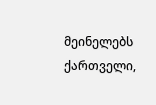მეინელებს ქართველი,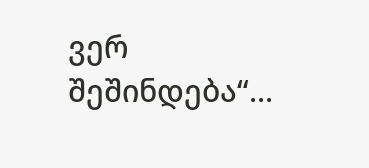ვერ შეშინდება“...